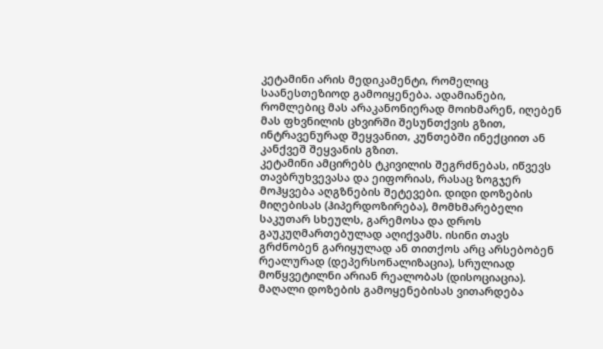კეტამინი არის მედიკამენტი, რომელიც საანესთეზიოდ გამოიყენება. ადამიანები, რომლებიც მას არაკანონიერად მოიხმარენ, იღებენ მას ფხვნილის ცხვირში შესუნთქვის გზით, ინტრავენურად შეყვანით, კუნთებში ინექციით ან კანქვეშ შეყვანის გზით.
კეტამინი ამცირებს ტკივილის შეგრძნებას, იწვევს თავბრუხვევასა და ეიფორიას, რასაც ზოგჯერ მოჰყვება აღგზნების შეტევები. დიდი დოზების მიღებისას (ჰიპერდოზირება), მომხმარებელი საკუთარ სხეულს, გარემოსა და დროს გაუკუღმართებულად აღიქვამს. ისინი თავს გრძნობენ გარიყულად ან თითქოს არც არსებობენ რეალურად (დეპერსონალიზაცია), სრულიად მოწყვეტილნი არიან რეალობას (დისოციაცია).
მაღალი დოზების გამოყენებისას ვითარდება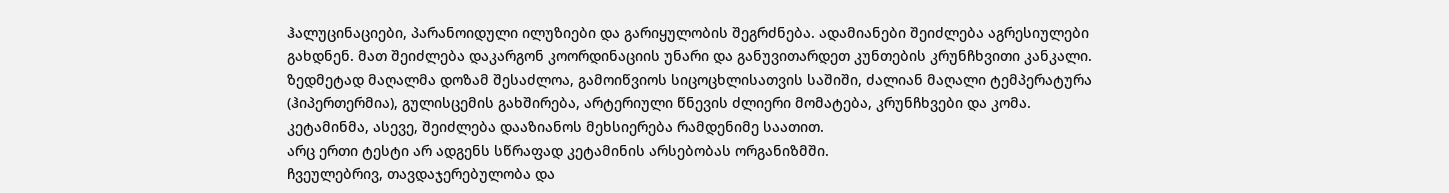ჰალუცინაციები, პარანოიდული ილუზიები და გარიყულობის შეგრძნება. ადამიანები შეიძლება აგრესიულები გახდნენ. მათ შეიძლება დაკარგონ კოორდინაციის უნარი და განუვითარდეთ კუნთების კრუნჩხვითი კანკალი.
ზედმეტად მაღალმა დოზამ შესაძლოა, გამოიწვიოს სიცოცხლისათვის საშიში, ძალიან მაღალი ტემპერატურა (ჰიპერთერმია), გულისცემის გახშირება, არტერიული წნევის ძლიერი მომატება, კრუნჩხვები და კომა. კეტამინმა, ასევე, შეიძლება დააზიანოს მეხსიერება რამდენიმე საათით.
არც ერთი ტესტი არ ადგენს სწრაფად კეტამინის არსებობას ორგანიზმში.
ჩვეულებრივ, თავდაჯერებულობა და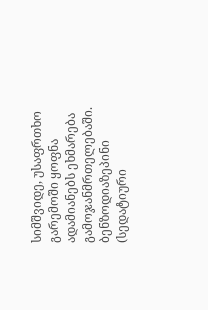სიმშვიდე, უსაფრთხო გარემოში ყოფნა ადამიანებს ეხმარება გამოჯანმრთელებაში. ბენზოდიაზეპინი (სედატიური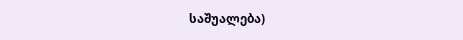საშუალება)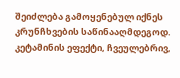შეიძლება გამოყენებულ იქნეს კრუნჩხვების საწინააღმდეგოდ. კეტამინის ეფექტი, ჩვეულებრივ,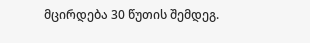მცირდება 30 წუთის შემდეგ.